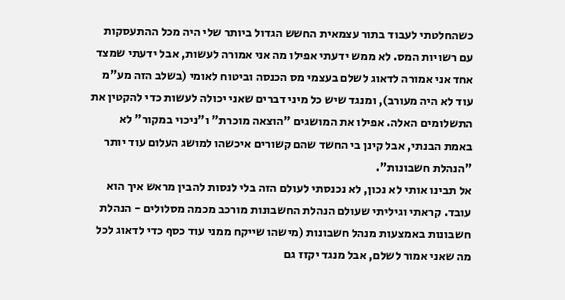כשהחלטתי לעבוד בתור עצמאית החשש הגדול ביותר שלי היה מכל ההתעסקות עם רשויות המס. לא ממש ידעתי אפילו מה אני אמורה לעשות, אבל ידעתי שמצד אחד אני אמורה לדאוג לשלם בעצמי מס הכנסה וביטוח לאומי (בשלב הזה מע"מ עוד לא היה מעורב), ומנגד שיש כל מיני דברים שאני יכולה לעשות כדי להקטין את התשלומים האלה. אפילו את המושגים "הוצאה מוכרת" ו"ניכוי במקור" לא באמת הבנתי, אבל קינן בי החשד שהם קשורים איכשהו למושג העלום עוד יותר "הנהלת חשבונות".
אל תבינו אותי לא נכון, לא נכנסתי לעולם הזה בלי לנסות להבין מראש איך הוא עובד. קראתי וגיליתי שעולם הנהלת החשבונות מורכב מכמה מסלולים - הנהלת חשבונות באמצעות מנהל חשבונות (מישהו שייקח ממני עוד כסף כדי לדאוג לכל מה שאני אמור לשלם, אבל מנגד יקזז גם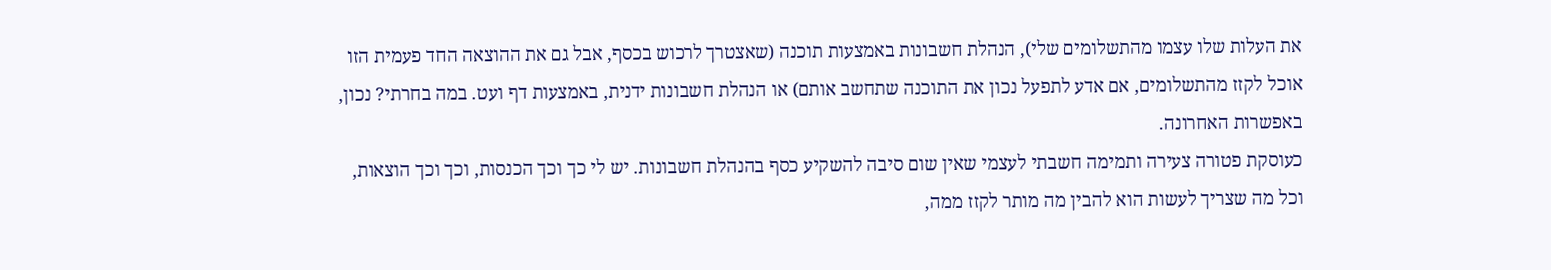את העלות שלו עצמו מהתשלומים שלי), הנהלת חשבונות באמצעות תוכנה (שאצטרך לרכוש בכסף, אבל גם את ההוצאה החד פעמית הזו אוכל לקזז מהתשלומים, אם אדע לתפעל נכון את התוכנה שתחשב אותם) או הנהלת חשבונות ידנית, באמצעות דף ועט. במה בחרתי? נכון, באפשרות האחרונה.
כעוסקת פטורה צעירה ותמימה חשבתי לעצמי שאין שום סיבה להשקיע כסף בהנהלת חשבונות. יש לי כך וכך הכנסות, וכך וכך הוצאות, וכל מה שצריך לעשות הוא להבין מה מותר לקזז ממה,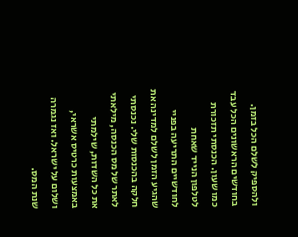ולהספיק לשלם הכל בזמן. בחודשים הראשונים הכל עבד כמו שעון. הכנסתי תזכורת לטלפון הנייד שאחת לחודשיים התריעה בפניי שהגיע הזמן לשלם למדינה את חלקה בהכנסות שלי. נכנסתי לאתר של מס הכנסה, מילאתי את כל השדות, שילמתי באמצעות כרטיס אשראי, ושלום על ישראל. ואז נגמרה שנת המס.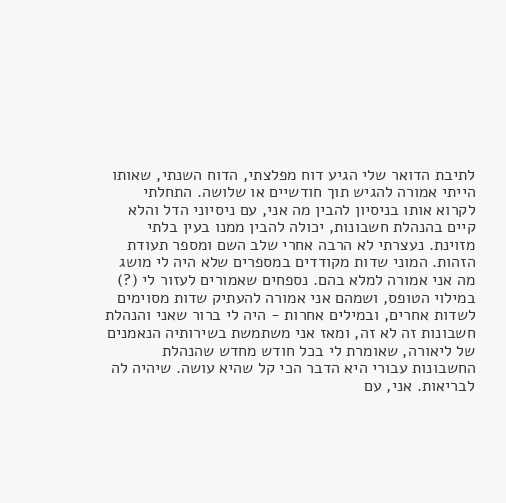לתיבת הדואר שלי הגיע דוח מפלצתי, הדוח השנתי, שאותו הייתי אמורה להגיש תוך חודשיים או שלושה. התחלתי לקרוא אותו בניסיון להבין מה אני, עם ניסיוני הדל והלא קיים בהנהלת חשבונות, יכולה להבין ממנו בעין בלתי מזוינת. נעצרתי לא הרבה אחרי שלב השם ומספר תעודת הזהות. המוני שדות מקודדים במספרים שלא היה לי מושג מה אני אמורה למלא בהם. נספחים שאמורים לעזור לי (?) במילוי הטופס, ושמהם אני אמורה להעתיק שדות מסוימים לשדות אחרים, ובמילים אחרות - היה לי ברור שאני והנהלת חשבונות זה לא זה, ומאז אני משתמשת בשירותיה הנאמנים של ליאורה, שאומרת לי בכל חודש מחדש שהנהלת החשבונות עבורי היא הדבר הכי קל שהיא עושה. שיהיה לה לבריאות. אני, עם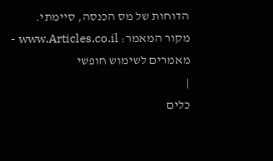הדוחות של מס הכנסה, סיימתי.
מקור המאמר: www.Articles.co.il - מאמרים לשימוש חופשי
|
כלים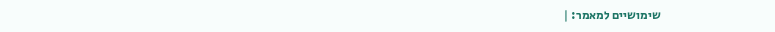שימושיים למאמר: |